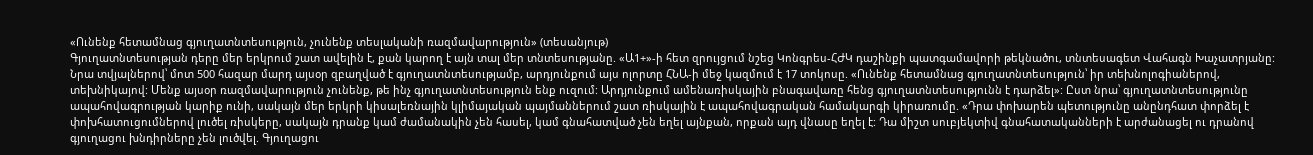«Ունենք հետամնաց գյուղատնտեսություն, չունենք տեսլականի ռազմավարություն» (տեսանյութ)
Գյուղատնտեսության դերը մեր երկրում շատ ավելին է, քան կարող է այն տալ մեր տնտեսությանը. «Ա1+»-ի հետ զրույցում նշեց Կոնգրես-ՀԺԿ դաշինքի պատգամավորի թեկնածու, տնտեսագետ Վահագն Խաչատրյանը: Նրա տվյալներով՝ մոտ 500 հազար մարդ այսօր զբաղված է գյուղատնտեսությամբ, արդյունքում այս ոլորտը ՀՆԱ-ի մեջ կազմում է 17 տոկոսը. «Ունենք հետամնաց գյուղատնտեսություն՝ իր տեխնոլոգիաներով, տեխնիկայով: Մենք այսօր ռազմավարություն չունենք, թե ինչ գյուղատնտեսություն ենք ուզում: Արդյունքում ամենառիսկային բնագավառը հենց գյուղատնտեսությունն է դարձել»: Ըստ նրա՝ գյուղատնտեսությունը ապահովագրության կարիք ունի, սակայն մեր երկրի կիսալեռնային կլիմայական պայմաններում շատ ռիսկային է ապահովագրական համակարգի կիրառումը. «Դրա փոխարեն պետությունը անընդհատ փորձել է փոխհատուցումներով լուծել ռիսկերը, սակայն դրանք կամ ժամանակին չեն հասել, կամ գնահատված չեն եղել այնքան, որքան այդ վնասը եղել է: Դա միշտ սուբյեկտիվ գնահատականների է արժանացել ու դրանով գյուղացու խնդիրները չեն լուծվել. Գյուղացու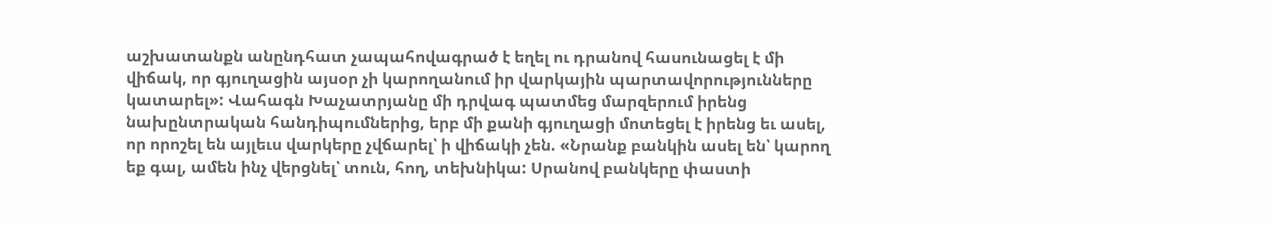աշխատանքն անընդհատ չապահովագրած է եղել ու դրանով հասունացել է մի վիճակ, որ գյուղացին այսօր չի կարողանում իր վարկային պարտավորությունները կատարել»: Վահագն Խաչատրյանը մի դրվագ պատմեց մարզերում իրենց նախընտրական հանդիպումներից, երբ մի քանի գյուղացի մոտեցել է իրենց եւ ասել, որ որոշել են այլեւս վարկերը չվճարել՝ ի վիճակի չեն. «Նրանք բանկին ասել են՝ կարող եք գալ, ամեն ինչ վերցնել՝ տուն, հող, տեխնիկա: Սրանով բանկերը փաստի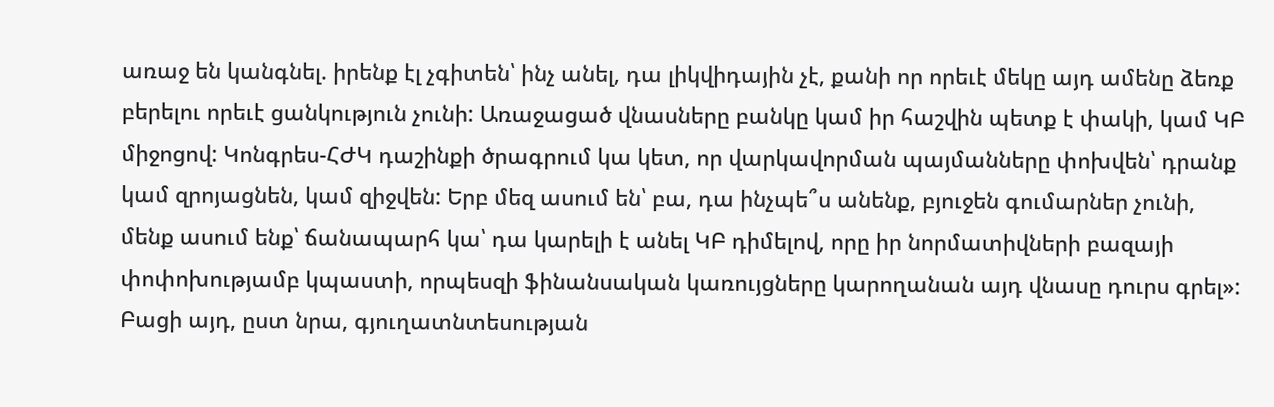առաջ են կանգնել. իրենք էլ չգիտեն՝ ինչ անել, դա լիկվիդային չէ, քանի որ որեւէ մեկը այդ ամենը ձեռք բերելու որեւէ ցանկություն չունի: Առաջացած վնասները բանկը կամ իր հաշվին պետք է փակի, կամ ԿԲ միջոցով: Կոնգրես-ՀԺԿ դաշինքի ծրագրում կա կետ, որ վարկավորման պայմանները փոխվեն՝ դրանք կամ զրոյացնեն, կամ զիջվեն: Երբ մեզ ասում են՝ բա, դա ինչպե՞ս անենք, բյուջեն գումարներ չունի, մենք ասում ենք՝ ճանապարհ կա՝ դա կարելի է անել ԿԲ դիմելով, որը իր նորմատիվների բազայի փոփոխությամբ կպաստի, որպեսզի ֆինանսական կառույցները կարողանան այդ վնասը դուրս գրել»: Բացի այդ, ըստ նրա, գյուղատնտեսության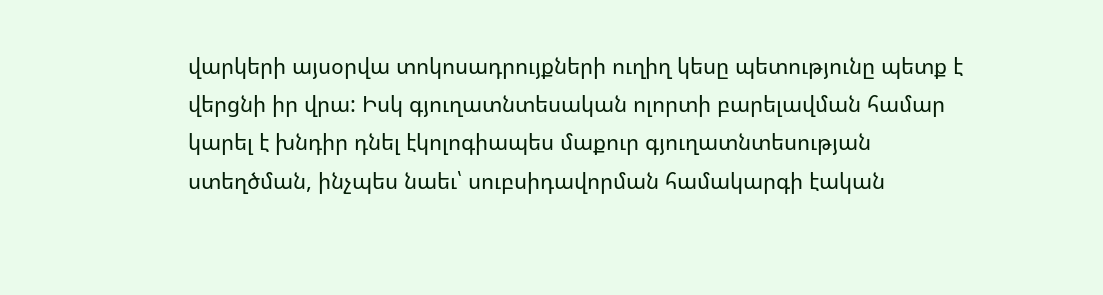վարկերի այսօրվա տոկոսադրույքների ուղիղ կեսը պետությունը պետք է վերցնի իր վրա: Իսկ գյուղատնտեսական ոլորտի բարելավման համար կարել է խնդիր դնել էկոլոգիապես մաքուր գյուղատնտեսության ստեղծման, ինչպես նաեւ՝ սուբսիդավորման համակարգի էական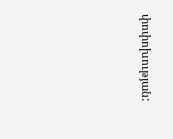փոփոխության: